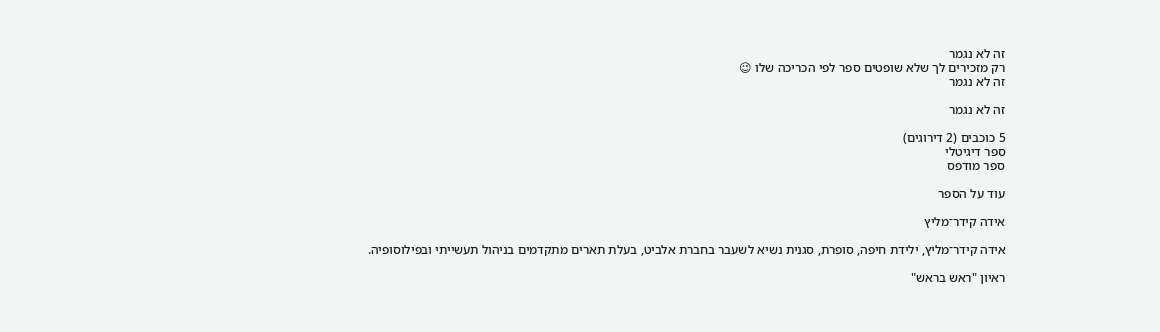זה לא נגמר
רק מזכירים לך שלא שופטים ספר לפי הכריכה שלו 😉
זה לא נגמר

זה לא נגמר

5 כוכבים (2 דירוגים)
ספר דיגיטלי
ספר מודפס

עוד על הספר

אידה קידר־מליץ

אידה קידר־מליץ, ילידת חיפה, סופרת, סגנית נשיא לשעבר בחברת אלביט, בעלת תארים מתקדמים בניהול תעשייתי ובפילוסופיה.

ראיון "ראש בראש"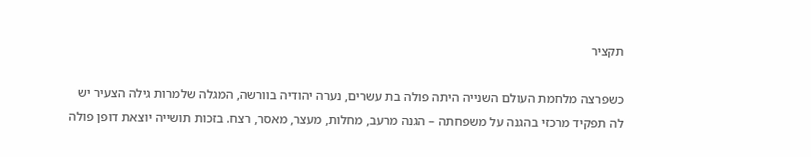תקציר

כשפרצה מלחמת העולם השנייה היתה פולה בת עשרים, נערה יהודיה בוורשה, המגלה שלמרות גילה הצעיר יש לה תפקיד מרכזי בהגנה על משפחתה – הגנה מרעב, מחלות, מעצר, מאסר, רצח. בזכות תושייה יוצאת דופן פולה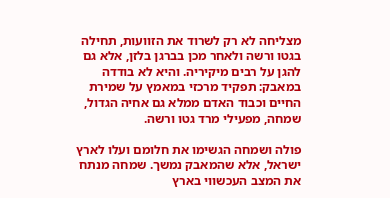מצליחה לא רק לשרוד את הזוועות, תחילה בגטו ורשה ולאחר מכן בברגן בלזן, אלא גם להגן על רבים מיקיריה. והיא לא בודדה במאבק: תפקיד מרכזי במאמץ על שמירת החיים וכבוד האדם ממלא גם אחיה הגדול, שמחה, מפעילי מרד גטו ורשה.

פולה ושמחה הגשימו את חלומם ועלו לארץ ישראל, אלא שהמאבק נמשך. שמחה מנתח את המצב העכשווי בארץ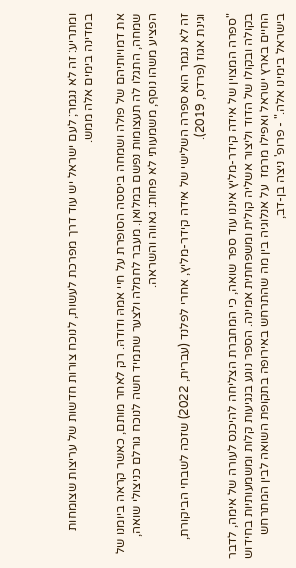ומתריע: זה לא נגמר; לעם ישראל יש עוד דרך מפרכת לעשות, לנוכח צורות חדשות של עריצות שצומחות במדינה בימים אלה ממש.

את דמויותיהם של פולה ושמחה ביססה הסופרת על חיי אמהּ ודודהּ. רק לאחר מותם, כאשר קראה ביומנו של שמחה, התגלו לה תעצומות נפשם במלואן. מעבר לחמלה ולצער שתמיד חשה לנוכח גורלם כניצולי שואה, הפציע משהו נוסף, משמעותי לא פחות: גאווה והשראה.

זה לא נגמר הוא ספרה השלישי של אידה קידר-מליץ, אחרי לפלנד (עברית, 2022) שזכה לשבחי הביקורת, וגינת אגוז (פרדס, 2019).

"ספרה המצוין של אידה קידר-מליץ איננו עוד ספר שואה, כי המחברת הצליחה להיכנס לעורה של אימה, לדבר בקולה ובקולו של הדוד וליצור אשליה קולית ומשפחתית אמינה. הספר נוגע בנגיעות קלות ומשמעותיות בחידוש החיים בארץ ישראל ואפילו מרמז  על אנלוגיה בין מה שהתרחש באירופה בתקופת השואה לבין המתרחש בישראל בימינו אלה." - פרופ' ניצה בן-דב,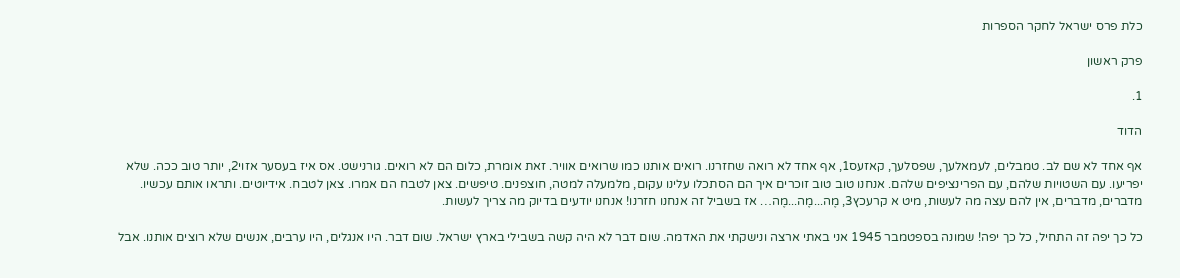כלת פרס ישראל לחקר הספרות

פרק ראשון

1.

הדוד

אף אחד לא שם לב. טמבלים, לעמאלעך, שפסלעך, קאזעס1, אף אחד לא רואה שחזרנו. רואים אותנו כמו שרואים אוויר. זאת אומרת, כלום הם לא רואים. גורנישט. אס איז בעסער אזוי2, יותר טוב ככה. שלא יפריעו. עם השטויות שלהם, עם הפרינציפים שלהם. אנחנו טוב טוב זוכרים איך הם הסתכלו עלינו עקום, מלמעלה למטה, חוצפנים. טיפשים. צאן לטבח הם אמרו. צאן לטבח. אידיוטים. ותראו אותם עכשיו. מדברים, מדברים, אין להם עצה מה לעשות, מיט א קרעכץ3, מֶה...מֶה...מֶה… אז בשביל זה אנחנו חזרנו! אנחנו יודעים בדיוק מה צריך לעשות.

כל כך יפה זה התחיל, כל כך יפה! שמונה בספטמבר 1945 אני באתי ארצה ונישקתי את האדמה. שום דבר לא היה קשה בשבילי בארץ ישראל. שום דבר. היו אנגלים, היו ערבים, אנשים שלא רוצים אותנו. אבל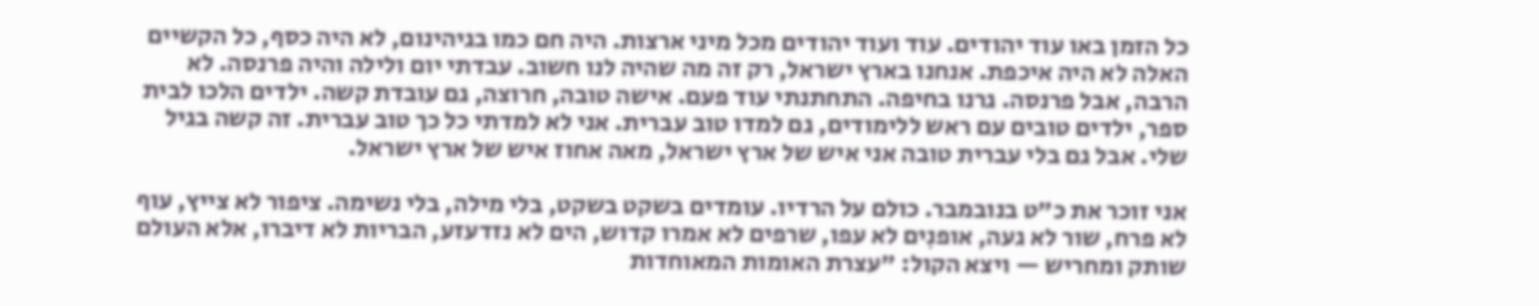כל הזמן באו עוד יהודים. עוד ועוד יהודים מכל מיני ארצות. היה חם כמו בגיהינום, לא היה כסף, כל הקשיים האלה לא היה איכפת. אנחנו בארץ ישראל, רק זה מה שהיה לנו חשוב. עבדתי יום ולילה והיה פרנסה. לא הרבה, אבל פרנסה. גרנו בחיפה. התחתנתי עוד פעם. אישה טובה, חרוצה, גם עובדת קשה. ילדים הלכו לבית ספר, ילדים טובים עם ראש ללימודים, גם למדו טוב עברית. אני לא למדתי כל כך טוב עברית. זה קשה בגיל שלי. אבל גם בלי עברית טובה אני איש של ארץ ישראל, מאה אחוז איש של ארץ ישראל.

אני זוכר את כ"ט בנובמבר. כולם על הרדיו. עומדים בשקט בשקט, בלי מילה, בלי נשימה. ציפור לא צייץ, עוף לא פרח, שור לא געה, אופנִים לא עפו, שרפים לא אמרו קדוש, הים לא נזדעזע, הבריות לא דיברו, אלא העולם שותק ומחריש — ויצא הקול: "עצרת האומות המאוחדות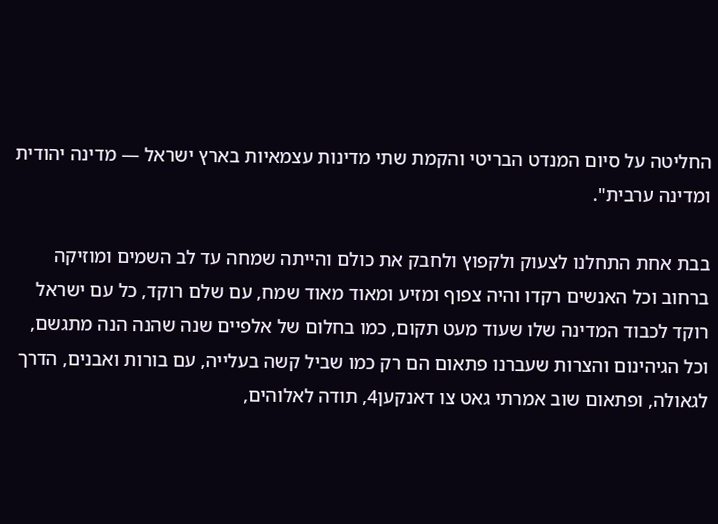החליטה על סיום המנדט הבריטי והקמת שתי מדינות עצמאיות בארץ ישראל — מדינה יהודית ומדינה ערבית".

בבת אחת התחלנו לצעוק ולקפוץ ולחבק את כולם והייתה שמחה עד לב השמים ומוזיקה ברחוב וכל האנשים רקדו והיה צפוף ומזיע ומאוד מאוד שמח, עם שלם רוקד, כל עם ישראל רוקד לכבוד המדינה שלו שעוד מעט תקום, כמו בחלום של אלפיים שנה שהנה הנה מתגשם, וכל הגיהינום והצרות שעברנו פתאום הם רק כמו שביל קשה בעלייה, עם בורות ואבנים, הדרך לגאולה, ופתאום שוב אמרתי גאט צו דאנקען4, תודה לאלוהים,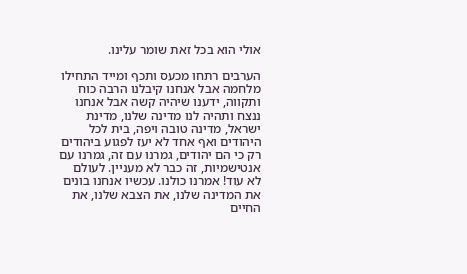אולי הוא בכל זאת שומר עלינו.

הערבים רתחו מכעס ותכף ומייד התחילו מלחמה אבל אנחנו קיבלנו הרבה כוח ותקווה, ידענו שיהיה קשה אבל אנחנו ננצח ותהיה לנו מדינה שלנו, מדינת ישראל, מדינה טובה ויפה, בית לכל היהודים ואף אחד לא יעז לפגוע ביהודים רק כי הם יהודים, גמרנו עם זה, גמרנו עם אנטישמיות, זה כבר לא מעניין. לעולם לא עוד! אמרנו כולנו. עכשיו אנחנו בונים את המדינה שלנו, את הצבא שלנו, את החיים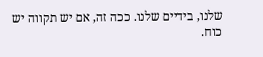שלנו, בידיים שלנו. ככה זה, אם יש תקווה יש כוח.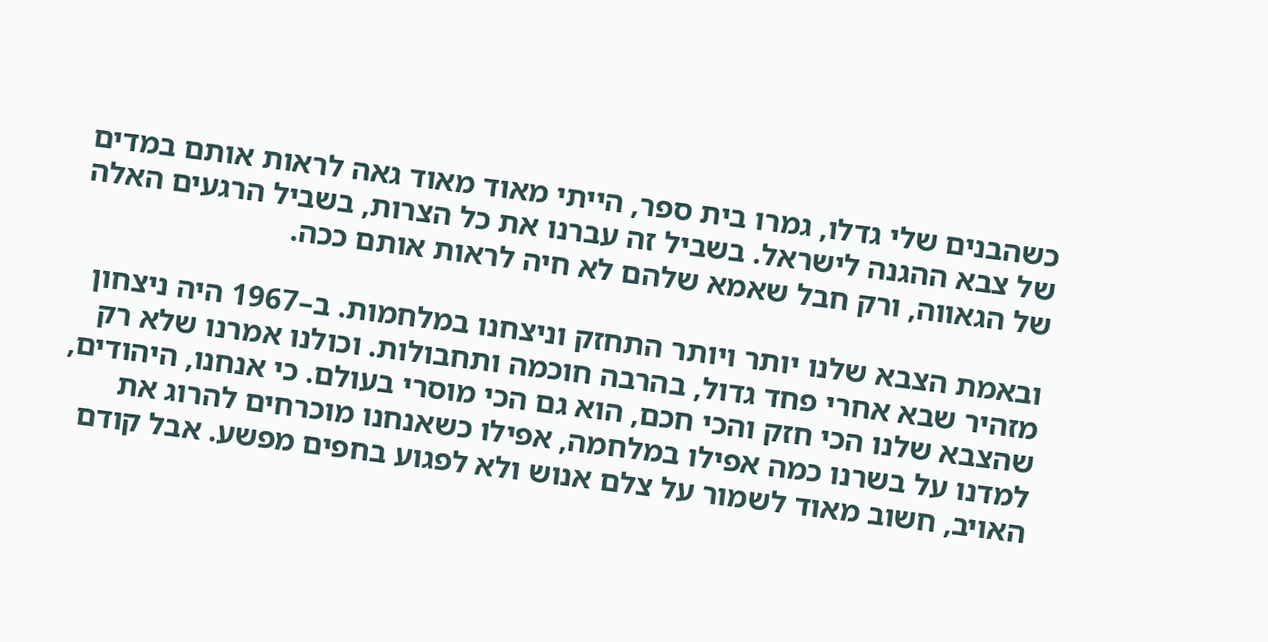כשהבנים שלי גדלו, גמרו בית ספר, הייתי מאוד מאוד גאה לראות אותם במדים של צבא ההגנה לישראל. בשביל זה עברנו את כל הצרות, בשביל הרגעים האלה של הגאווה, ורק חבל שאמא שלהם לא חיה לראות אותם ככה.

ובאמת הצבא שלנו יותר ויותר התחזק וניצחנו במלחמות. ב–1967 היה ניצחון מזהיר שבא אחרי פחד גדול, בהרבה חוכמה ותחבולות. וכולנו אמרנו שלא רק שהצבא שלנו הכי חזק והכי חכם, הוא גם הכי מוסרי בעולם. כי אנחנו, היהודים, למדנו על בשרנו כמה אפילו במלחמה, אפילו כשאנחנו מוכרחים להרוג את האויב, חשוב מאוד לשמור על צלם אנוש ולא לפגוע בחפים מפשע. אבל קודם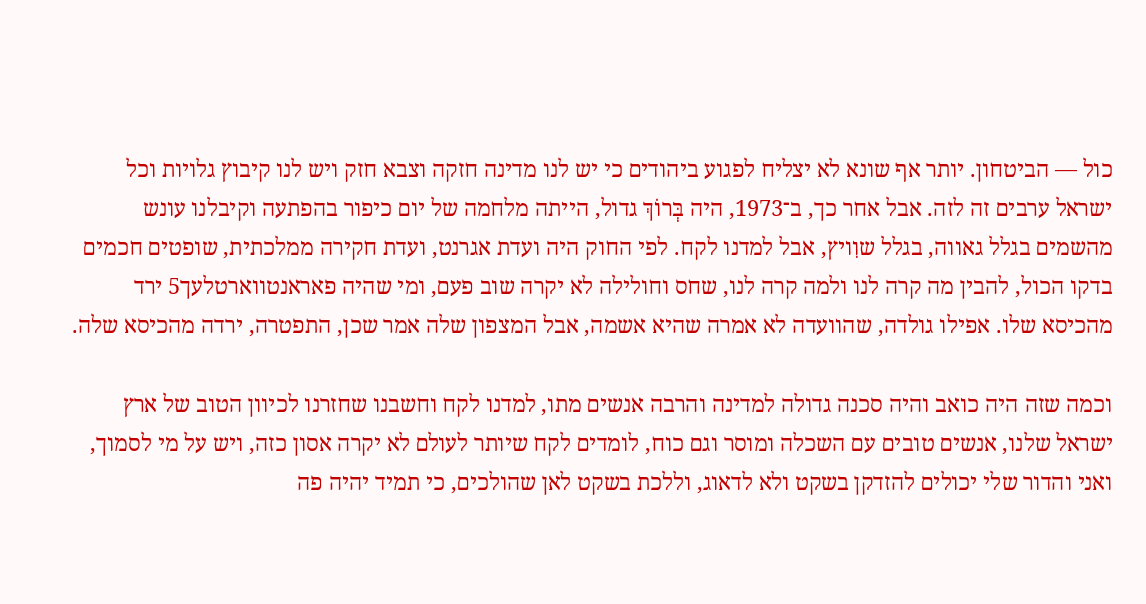כול — הביטחון. יותר אף שונא לא יצליח לפגוע ביהודים כי יש לנו מדינה חזקה וצבא חזק ויש לנו קיבוץ גלויות וכל ישראל ערבים זה לזה. אבל אחר כך, ב־1973, היה בְּרוֹךְ גדול, הייתה מלחמה של יום כיפור בהפתעה וקיבלנו עונש מהשמים בגלל גאווה, בגלל שוִויץ, אבל למדנו לקח. לפי החוק היה ועדת אגרנט, ועדת חקירה ממלכתית, שופטים חכמים בדקו הכול, להבין מה קרה לנו ולמה קרה לנו, שחס וחולילה לא יקרה שוב פעם, ומי שהיה פאראנטווארטלעך5 ירד מהכיסא שלו. אפילו גולדה, שהוועדה לא אמרה שהיא אשמה, אבל המצפון שלה אמר שכן, התפטרה, ירדה מהכיסא שלה.

וכמה שזה היה כואב והיה סכנה גדולה למדינה והרבה אנשים מתו, למדנו לקח וחשבנו שחזרנו לכיוון הטוב של ארץ ישראל שלנו, אנשים טובים עם השכלה ומוסר וגם כוח, לומדים לקח שיותר לעולם לא יקרה אסון כזה, ויש על מי לסמוך, ואני והדור שלי יכולים להזדקן בשקט ולא לדאוג, וללכת בשקט לאן שהולכים, כי תמיד יהיה פה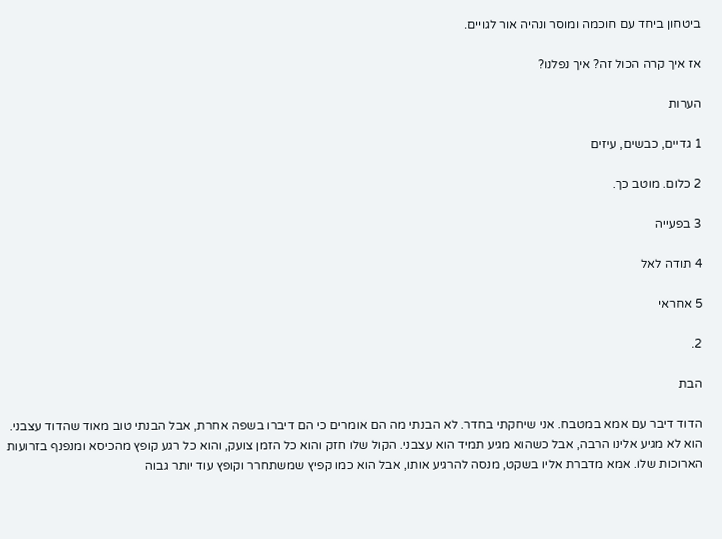ביטחון ביחד עם חוכמה ומוסר ונהיה אור לגויים.

אז איך קרה הכול זה? איך נפלנו?

הערות

1 גדיים, כבשים, עיזים

2 כלום. מוטב כך.

3 בפעייה

4 תודה לאל

5 אחראי

2.

הבת

הדוד דיבר עם אמא במטבח. אני שיחקתי בחדר. לא הבנתי מה הם אומרים כי הם דיברו בשפה אחרת, אבל הבנתי טוב מאוד שהדוד עצבני. הוא לא מגיע אלינו הרבה, אבל כשהוא מגיע תמיד הוא עצבני. הקול שלו חזק והוא כל הזמן צועק, והוא כל רגע קופץ מהכיסא ומנפנף בזרועות הארוכות שלו. אמא מדברת אליו בשקט, מנסה להרגיע אותו, אבל הוא כמו קפיץ שמשתחרר וקופץ עוד יותר גבוה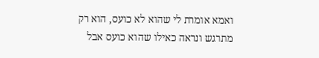ואמא אומרת לי שהוא לא כועס, הוא רק מתרגש ונראה כאילו שהוא כועס אבל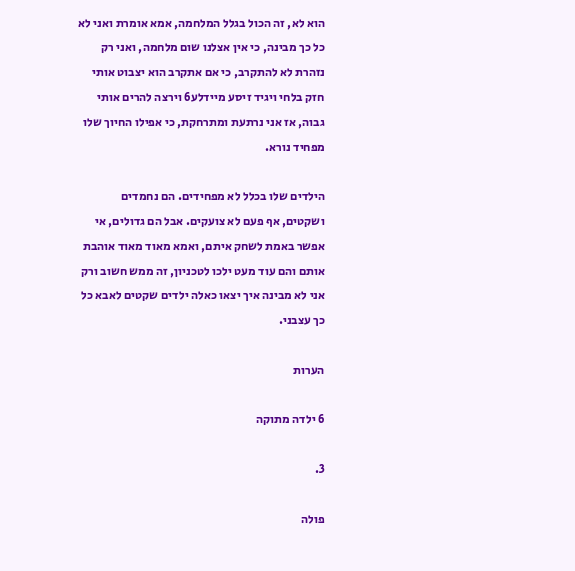הוא לא, זה הכול בגלל המלחמה, אמא אומרת ואני לא כל כך מבינה, כי אין אצלנו שום מלחמה, ואני רק נזהרת לא להתקרב, כי אם אתקרב הוא יצבוט אותי חזק בלחי ויגיד זיסע מיידלע6 וירצה להרים אותי גבוה, אז אני נרתעת ומתרחקת, כי אפילו החיוך שלו מפחיד נורא.

הילדים שלו בכלל לא מפחידים. הם נחמדים ושקטים, אף פעם לא צועקים. אבל הם גדולים, אי אפשר באמת לשחק איתם, ואמא מאוד מאוד אוהבת אותם והם עוד מעט ילכו לטכניון, זה ממש חשוב ורק אני לא מבינה איך יצאו כאלה ילדים שקטים לאבא כל כך עצבני.

הערות

6 ילדה מתוקה

3.

פולה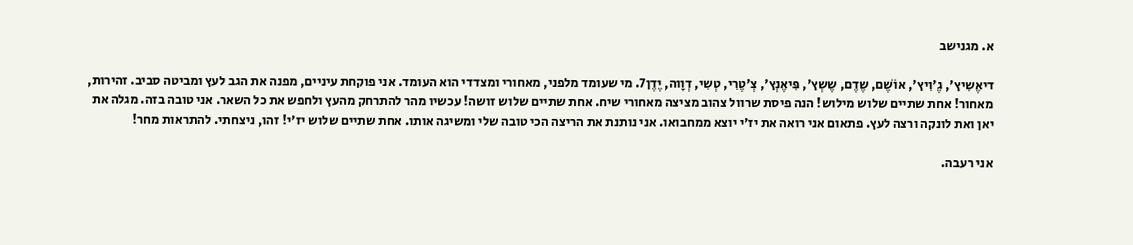א. מגנישב

דיאֶשִיץ', גֶ'וִיץ', אוֹשֶׁם, שֶדֶם, שֶשְץ', פִּיאֶנְץ', צְ'טֶרִי, טְשִי, דְוָוה, יֶדֶן7. מי שעומד מלפני, מאחורי ומצדדי הוא העומד. אני פוקחת עיניים, מפנה את הגב לעץ ומביטה סביב. זהירות, מאחור! אחת שתיים שלוש מילוש! הנה פיסת שרוול צהוב מציצה מאחורי שיח. אחת שתיים שלוש זושה! עכשיו מהר להתרחק מהעץ ולחפש את כל השאר. אני טובה בזה. מגלה את יאן ואת לונקה ורצה לעץ. פתאום אני רואה את יז'י יוצא ממחבואו. אני נותנת את הריצה הכי טובה שלי ומשיגה אותו. אחת שתיים שלוש יז'י! זהו, ניצחתי. להתראות מחר!

אני רעבה.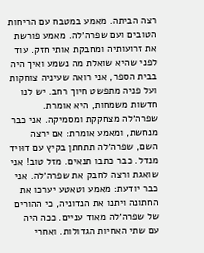רצה הביתה. מאמע במטבח עם הריחות הטובים ועם שפרה׳לה. מאמע פורשת את זרועותיה ומחבקת אותי חזק. עוד לפני שהיא שואלת מה נשמע ואיך היה בבית הספר, אני רואה שעיניה צוחקות ועל פניה מתפשט חיוך רחב. יש לנו חדשות משמחות, היא אומרת. שפרה׳לה מצחקקת ומסמיקה. אני כבר מנחשת, ומאמע אומרת: אם ירצה השם, שפרה׳לה תתחתן בקיץ עם דוּויד מנדל. כבר כתבו תנאים. מזל טוב! אני שואגת ורצה לחבק את שפרה׳לה. אני כבר יודעת: מאמע וטאטע יערכו את החתונה ויתנו את הנדוניה, כי ההורים של שפרה׳לה מאוד עניים. ככה היה עם שתי האחיות הגדולות. ואחרי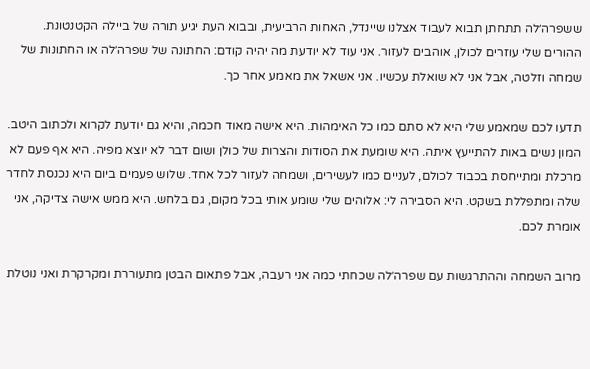ששפרה׳לה תתחתן תבוא לעבוד אצלנו שיינדל, האחות הרביעית, ובבוא העת יגיע תורה של ביילה הקטנטונת. ההורים שלי עוזרים לכולן, אוהבים לעזור. אני עוד לא יודעת מה יהיה קודם: החתונה של שפרה׳לה או החתונות של שמחה וזלטה, אבל אני לא שואלת עכשיו. אני אשאל את מאמע אחר כך.

תדעו לכם שמאמע שלי היא לא סתם כמו כל האימהות. היא אישה מאוד חכמה, והיא גם יודעת לקרוא ולכתוב היטב. המון נשים באות להתייעץ איתה. היא שומעת את הסודות והצרות של כולן ושום דבר לא יוצא מפיה. היא אף פעם לא מרכלת ומתייחסת בכבוד לכולם, לעניים כמו לעשירים, ושמחה לעזור לכל אחד. שלוש פעמים ביום היא נכנסת לחדר שלה ומתפללת בשקט. היא הסבירה לי: אלוהים שלי שומע אותי בכל מקום, גם בלחש. היא ממש אישה צדיקה, אני אומרת לכם.

מרוב השמחה וההתרגשות עם שפרה׳לה שכחתי כמה אני רעבה, אבל פתאום הבטן מתעוררת ומקרקרת ואני נוטלת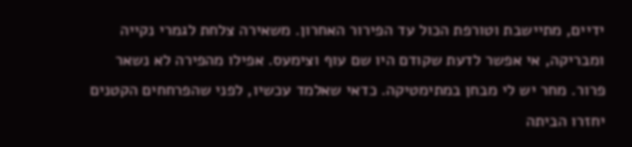ידיים, מתיישבת וטורפת הכול עד הפירור האחרון. משאירה צלחת לגמרי נקייה ומבריקה, אי אפשר לדעת שקודם היו שם עוף וצימעס. אפילו מהפירה לא נשאר פרור. מחר יש לי מבחן במתימטיקה. כדאי שאלמד עכשיו, לפני שהפרחחים הקטנים יחזרו הביתה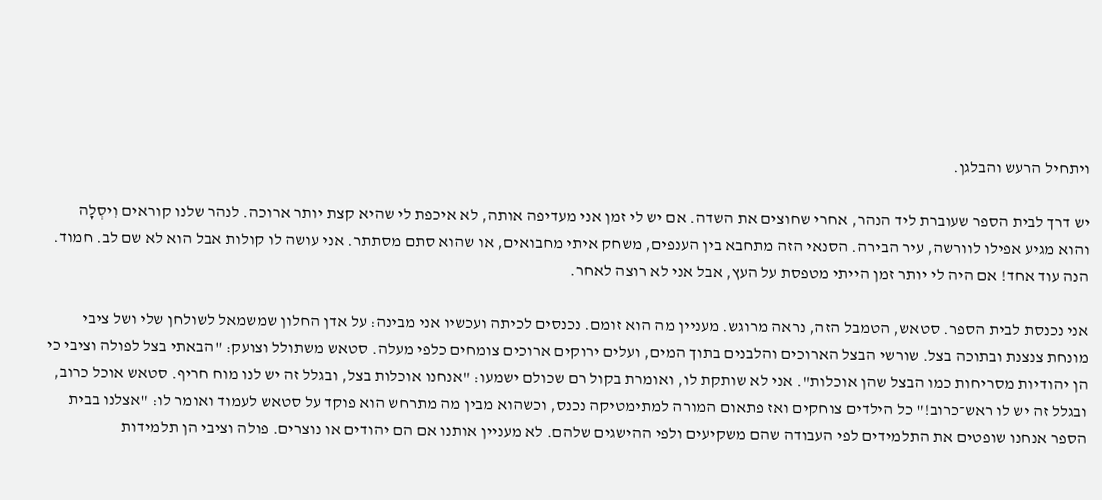ויתחיל הרעש והבלגן.

יש דרך לבית הספר שעוברת ליד הנהר, אחרי שחוצים את השדה. אם יש לי זמן אני מעדיפה אותה, לא איכפת לי שהיא קצת יותר ארוכה. לנהר שלנו קוראים וִיסְלָה והוא מגיע אפילו לוורשה, עיר הבירה. הסנאי הזה מתחבא בין הענפים, משחק איתי מחבואים, או שהוא סתם מסתתר. אני עושה לו קולות אבל הוא לא שם לב. חמוד. הנה עוד אחד! אם היה לי יותר זמן הייתי מטפסת על העץ, אבל אני לא רוצה לאחר.

אני נכנסת לבית הספר. סטאש, הטמבל הזה, נראה מרוגש. מעניין מה הוא זומם. נכנסים לכיתה ועכשיו אני מבינה: על אדן החלון שמשמאל לשולחן שלי ושל ציבי מונחת צנצנת ובתוכה בצל. שורשי הבצל הארוכים והלבנים בתוך המים, ועלים ירוקים ארוכים צומחים כלפי מעלה. סטאש משתולל וצועק: "הבאתי בצל לפולה וציבי כי הן יהודיות מסריחות כמו הבצל שהן אוכלות". אני לא שותקת לו, ואומרת בקול רם שכולם ישמעו: "אנחנו אוכלות בצל, ובגלל זה יש לנו מוח חריף. סטאש אוכל כרוב, ובגלל זה יש לו ראש־כרוב!" כל הילדים צוחקים ואז פתאום המורה למתימטיקה נכנס, וכשהוא מבין מה מתרחש הוא פוקד על סטאש לעמוד ואומר לו: "אצלנו בבית הספר אנחנו שופטים את התלמידים לפי העבודה שהם משקיעים ולפי ההישגים שלהם. לא מעניין אותנו אם הם יהודים או נוצרים. פולה וציבי הן תלמידות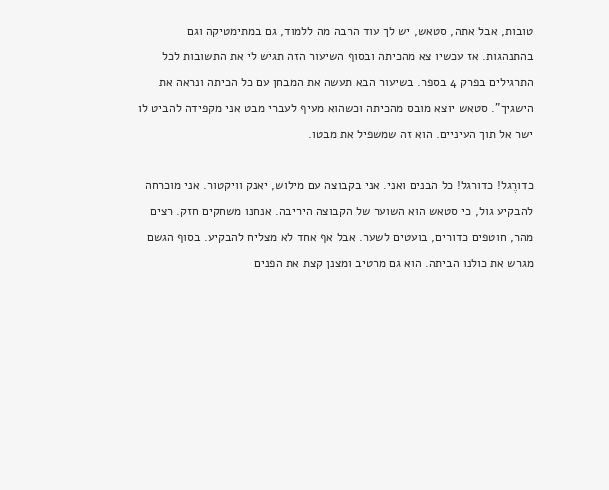טובות, אבל אתה, סטאש, יש לך עוד הרבה מה ללמוד, גם במתימטיקה וגם בהתנהגות. אז עכשיו צא מהכיתה ובסוף השיעור הזה תגיש לי את התשובות לכל התרגילים בפרק 4 בספר. בשיעור הבא תעשה את המבחן עם כל הכיתה ונראה את הישגיך". סטאש יוצא מובס מהכיתה וכשהוא מעיף לעברי מבט אני מקפידה להביט לו ישר אל תוך העיניים. הוא זה שמשפיל את מבטו.

כדורֶגל! כדורגל! כל הבנים ואני. אני בקבוצה עם מילוש, יאנק וויקטור. אני מוכרחה להבקיע גול, כי סטאש הוא השוער של הקבוצה היריבה. אנחנו משחקים חזק. רצים מהר, חוטפים כדורים, בועטים לשער. אבל אף אחד לא מצליח להבקיע. בסוף הגשם מגרש את כולנו הביתה. הוא גם מרטיב ומצנן קצת את הפנים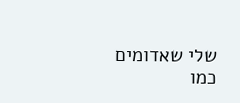שלי שאדומים כמו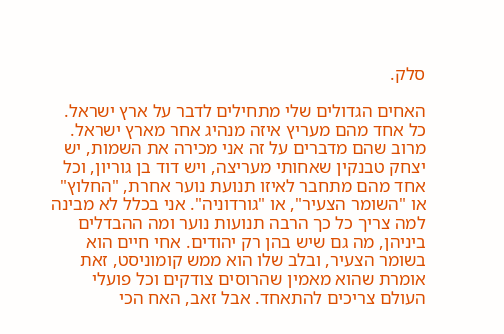סלק.

האחים הגדולים שלי מתחילים לדבר על ארץ ישראל. כל אחד מהם מעריץ איזה מנהיג אחר מארץ ישראל. מרוב שהם מדברים על זה אני מכירה את השמות, יש יצחק טבנקין שאחותי מעריצה, ויש דוד בן גוריון, וכל אחד מהם מתחבר לאיזו תנועת נוער אחרת, "החלוץ" או "השומר הצעיר", או "גורדוניה". אני בכלל לא מבינה למה צריך כל כך הרבה תנועות נוער ומה ההבדלים ביניהן, מה גם שיש בהן רק יהודים. אחי חיים הוא בשומר הצעיר, ובלב שלו הוא ממש קומוניסט, זאת אומרת שהוא מאמין שהרוסים צודקים וכל פועלי העולם צריכים להתאחד. אבל זאב, האח הכי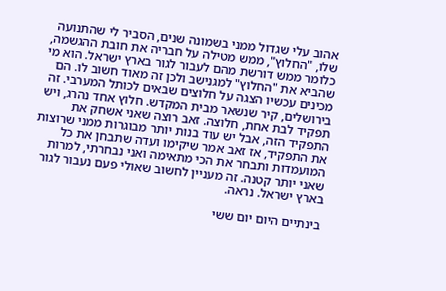אהוב עלי שגדול ממני בשמונה שנים, הסביר לי שהתנועה שלו, "החלוץ", ממש מטילה על חבריה את חובת ההגשמה, כלומר ממש דורשת מהם לעבור לגור בארץ ישראל. הוא מי שהביא את "החלוץ" למגנישב ולכן זה מאוד חשוב לו. הם מכינים עכשיו הצגה על חלוצים שבאים לכותל המערבי. זה בירושלים, קיר שנשאר מבית המקדש. חלוץ אחד נהרג, ויש תפקיד לבת אחת, חלוצה. זאב רוצה שאני אשחק את התפקיד הזה, אבל יש עוד בנות יותר מבוגרות ממני שרוצות את התפקיד, אז זאב אמר שיקימו ועדה שתבחן את כל המועמדות ותבחר את הכי מתאימה ואני נבחרתי, למרות שאני יותר קטנה. זה מעניין לחשוב שאולי פעם נעבור לגור בארץ ישראל. נראה.

בינתיים היום יום ששי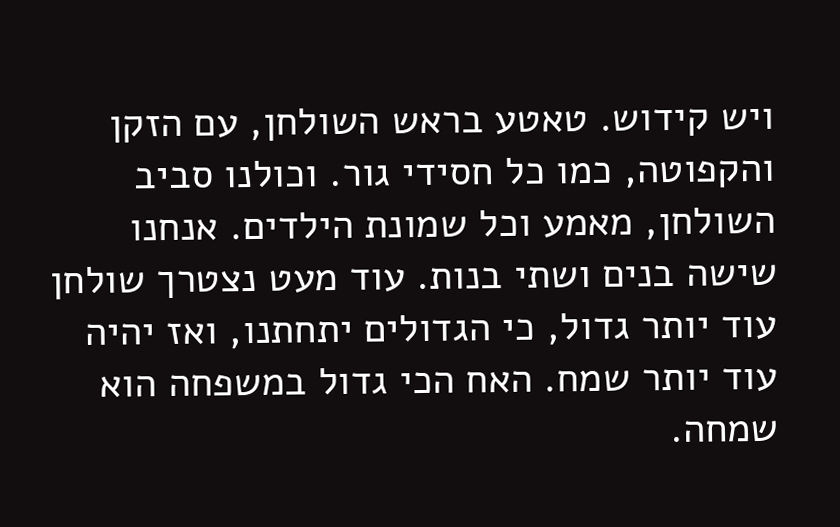ויש קידוש. טאטע בראש השולחן, עם הזקן והקפוטה, כמו כל חסידי גור. וכולנו סביב השולחן, מאמע וכל שמונת הילדים. אנחנו שישה בנים ושתי בנות. עוד מעט נצטרך שולחן עוד יותר גדול, כי הגדולים יתחתנו, ואז יהיה עוד יותר שמח. האח הכי גדול במשפחה הוא שמחה.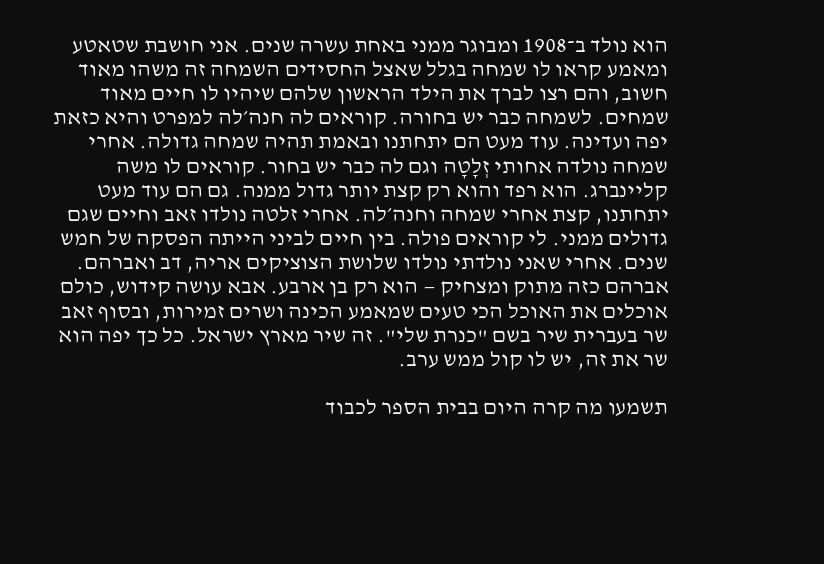הוא נולד ב־1908 ומבוגר ממני באחת עשרה שנים. אני חושבת שטאטע ומאמע קראו לו שמחה בגלל שאצל החסידים השמחה זה משהו מאוד חשוב, והם רצו לברך את הילד הראשון שלהם שיהיו לו חיים מאוד שמחים. לשמחה כבר יש בחורה. קוראים לה חנה׳לה למפרט והיא כזאת יפה ועדינה. עוד מעט הם יתחתנו ובאמת תהיה שמחה גדולה. אחרי שמחה נולדה אחותי זְלָטָה וגם לה כבר יש בחור. קוראים לו משה קליינברג. הוא רפד והוא רק קצת יותר גדול ממנה. גם הם עוד מעט יתחתנו, קצת אחרי שמחה וחנה׳לה. אחרי זלטה נולדו זאב וחיים שגם גדולים ממני. לי קוראים פולה. בין חיים לביני הייתה הפסקה של חמש שנים. אחרי שאני נולדתי נולדו שלושת הצוציקים אריה, דב ואברהם. אברהם כזה מתוק ומצחיק — הוא רק בן ארבע. אבא עושה קידוש, כולם אוכלים את האוכל הכי טעים שמאמע הכינה ושרים זמירות, ובסוף זאב שר בעברית שיר בשם "כנרת שלי". זה שיר מארץ ישראל. כל כך יפה הוא שר את זה, יש לו קול ממש ערב.

תשמעו מה קרה היום בבית הספר לכבוד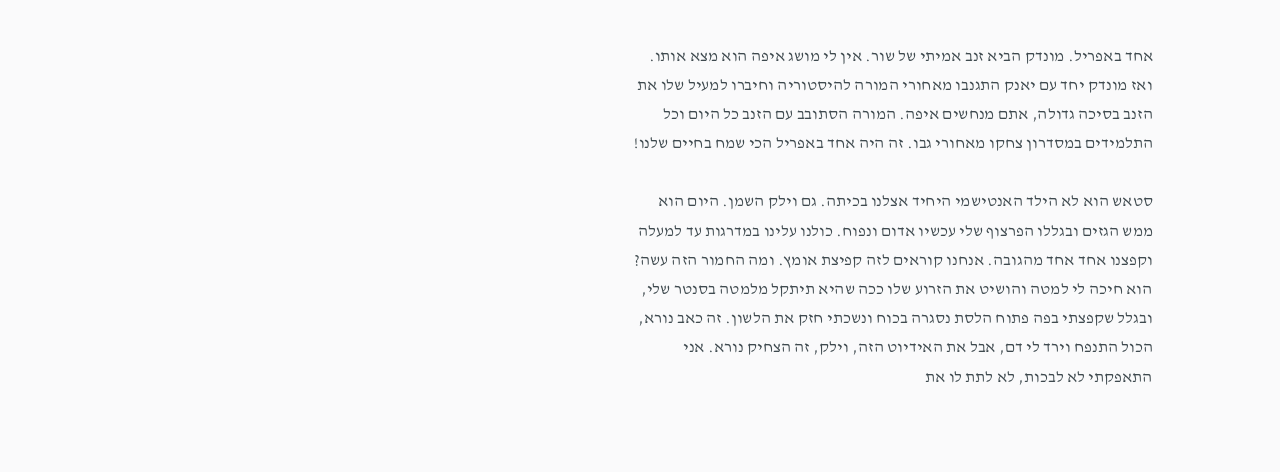אחד באפריל. מונדק הביא זנב אמיתי של שור. אין לי מושג איפה הוא מצא אותו. ואז מונדק יחד עם יאנק התגנבו מאחורי המורה להיסטוריה וחיברו למעיל שלו את הזנב בסיכה גדולה, אתם מנחשים איפה. המורה הסתובב עם הזנב כל היום וכל התלמידים במסדרון צחקו מאחורי גבו. זה היה אחד באפריל הכי שמח בחיים שלנו!

סטאש הוא לא הילד האנטישמי היחיד אצלנו בכיתה. גם וילק השמן. היום הוא ממש הגזים ובגללו הפרצוף שלי עכשיו אדום ונפוח. כולנו עלינו במדרגות עד למעלה וקפצנו אחד אחד מהגובה. אנחנו קוראים לזה קפיצת אומץ. ומה החמור הזה עשה? הוא חיכה לי למטה והושיט את הזרוע שלו ככה שהיא תיתקל מלמטה בסנטר שלי, ובגלל שקפצתי בפה פתוח הלסת נסגרה בכוח ונשכתי חזק את הלשון. זה כאב נורא, הכול התנפח וירד לי דם, אבל את האידיוט הזה, וילק, זה הצחיק נורא. אני התאפקתי לא לבכות, לא לתת לו את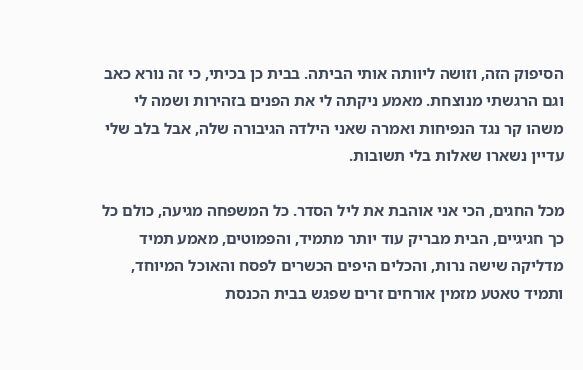הסיפוק הזה, וזושה ליוותה אותי הביתה. בבית כן בכיתי, כי זה נורא כאב וגם הרגשתי מנוצחת. מאמע ניקתה לי את הפנים בזהירות ושמה לי משהו קר נגד הנפיחות ואמרה שאני הילדה הגיבורה שלה, אבל בלב שלי עדיין נשארו שאלות בלי תשובות.

מכל החגים, הכי אני אוהבת את ליל הסדר. כל המשפחה מגיעה, כולם כל כך חגיגיים, הבית מבריק עוד יותר מתמיד, והפמוטים, מאמע תמיד מדליקה שישה נרות, והכלים היפים הכשרים לפסח והאוכל המיוחד, ותמיד טאטע מזמין אורחים זרים שפגש בבית הכנסת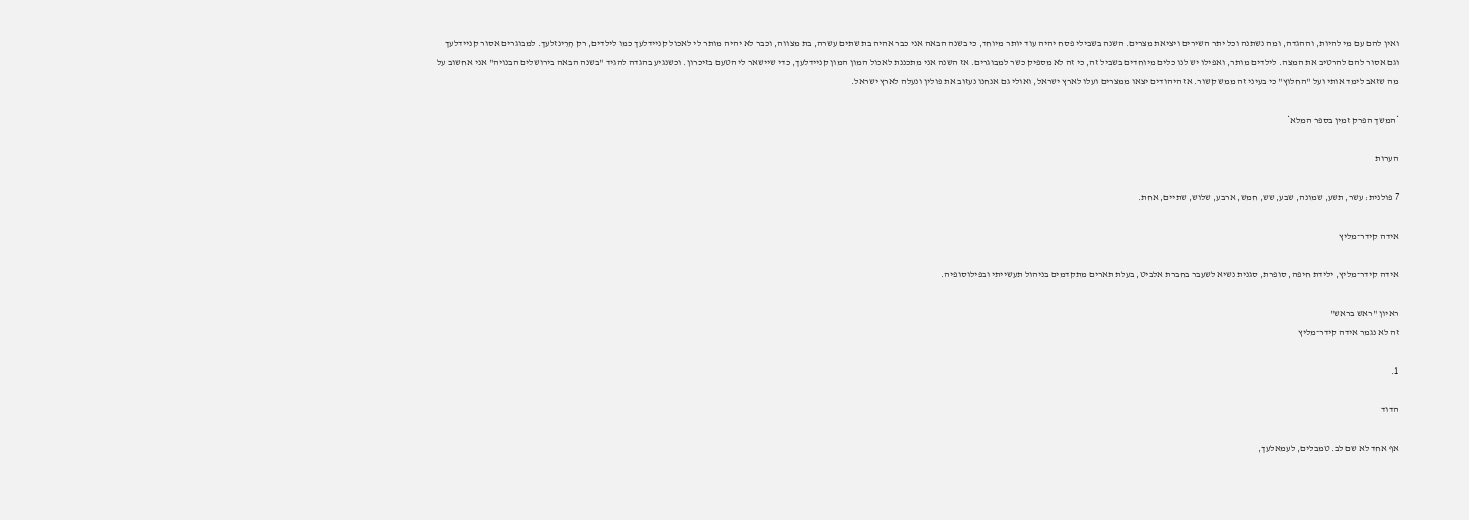ואין להם עם מי להיות, וההגדה, ומה נשתנה וכל יתר השירים ויציאת מצרים. השנה בשבילי פסח יהיה עוד יותר מיוחד, כי בשנה הבאה אני כבר אהיה בת שתים עשרה, בת מצווה, וכבר לא יהיה מותר לי לאכול קניידלעך כמו לילדים, רק חְרֵינזלעך. למבוגרים אסור קניידלעך וגם אסור להם להרטיב את המצה. לילדים מותר, ואפילו יש לנו כלים מיוחדים בשביל זה, כי זה לא מספיק כשר למבוגרים. אז השנה אני מתכננת לאכול המון המון קניידלעך, כדי שיישאר לי הטעם בזיכרון. וכשנגיע בהגדה להגיד "בשנה הבאה בירושלים הבנויה" אני אחשוב על מה שזאב לימד אותי ועל "החלוץ" כי בעיני זה ממש קשור. אז היהודים יצאו ממצרים ועלו לארץ ישראל, ואולי גם אנחנו נעזוב את פולין ונעלה לארץ ישראל.

*המשך הפרק זמין בספר המלא*

הערות

7 פולנית: עשר, תשע, שמונה, שבע, שש, חמש, ארבע, שלוש, שתיים, אחת.

אידה קידר־מליץ

אידה קידר־מליץ, ילידת חיפה, סופרת, סגנית נשיא לשעבר בחברת אלביט, בעלת תארים מתקדמים בניהול תעשייתי ובפילוסופיה.

ראיון "ראש בראש"
זה לא נגמר אידה קידר־מליץ

1.

הדוד

אף אחד לא שם לב. טמבלים, לעמאלעך,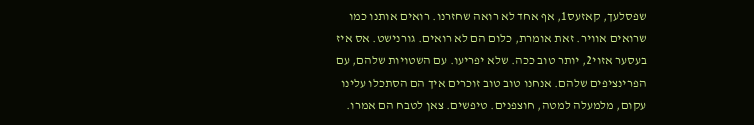שפסלעך, קאזעס1, אף אחד לא רואה שחזרנו. רואים אותנו כמו שרואים אוויר. זאת אומרת, כלום הם לא רואים. גורנישט. אס איז בעסער אזוי2, יותר טוב ככה. שלא יפריעו. עם השטויות שלהם, עם הפרינציפים שלהם. אנחנו טוב טוב זוכרים איך הם הסתכלו עלינו עקום, מלמעלה למטה, חוצפנים. טיפשים. צאן לטבח הם אמרו.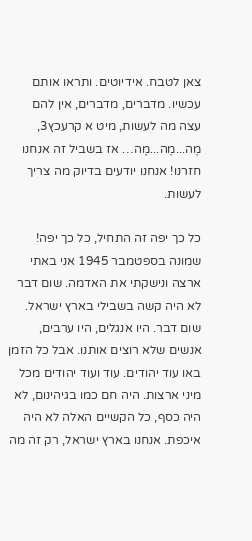צאן לטבח. אידיוטים. ותראו אותם עכשיו. מדברים, מדברים, אין להם עצה מה לעשות, מיט א קרעכץ3, מֶה...מֶה...מֶה… אז בשביל זה אנחנו חזרנו! אנחנו יודעים בדיוק מה צריך לעשות.

כל כך יפה זה התחיל, כל כך יפה! שמונה בספטמבר 1945 אני באתי ארצה ונישקתי את האדמה. שום דבר לא היה קשה בשבילי בארץ ישראל. שום דבר. היו אנגלים, היו ערבים, אנשים שלא רוצים אותנו. אבל כל הזמן באו עוד יהודים. עוד ועוד יהודים מכל מיני ארצות. היה חם כמו בגיהינום, לא היה כסף, כל הקשיים האלה לא היה איכפת. אנחנו בארץ ישראל, רק זה מה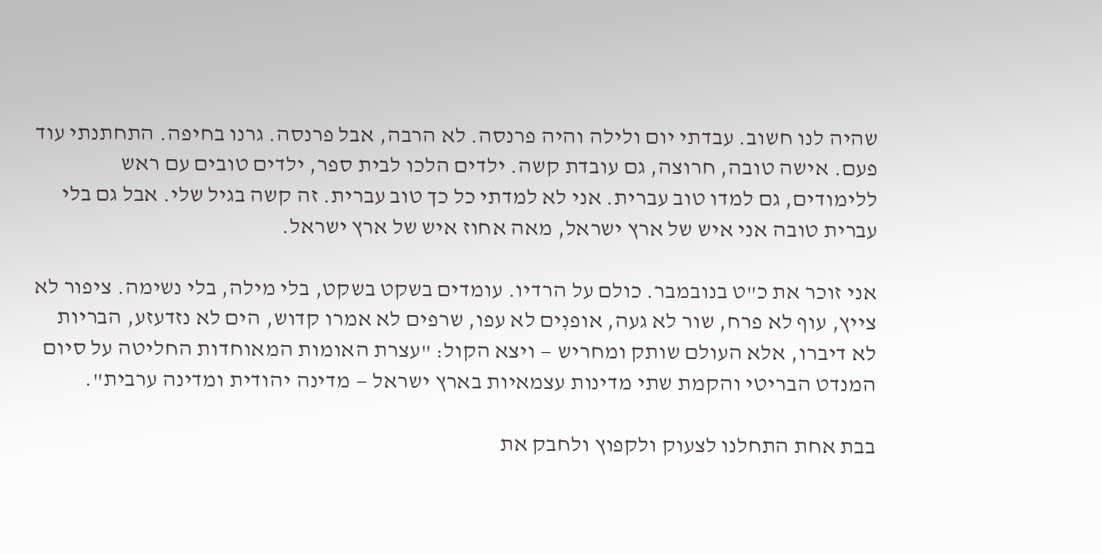שהיה לנו חשוב. עבדתי יום ולילה והיה פרנסה. לא הרבה, אבל פרנסה. גרנו בחיפה. התחתנתי עוד פעם. אישה טובה, חרוצה, גם עובדת קשה. ילדים הלכו לבית ספר, ילדים טובים עם ראש ללימודים, גם למדו טוב עברית. אני לא למדתי כל כך טוב עברית. זה קשה בגיל שלי. אבל גם בלי עברית טובה אני איש של ארץ ישראל, מאה אחוז איש של ארץ ישראל.

אני זוכר את כ"ט בנובמבר. כולם על הרדיו. עומדים בשקט בשקט, בלי מילה, בלי נשימה. ציפור לא צייץ, עוף לא פרח, שור לא געה, אופנִים לא עפו, שרפים לא אמרו קדוש, הים לא נזדעזע, הבריות לא דיברו, אלא העולם שותק ומחריש — ויצא הקול: "עצרת האומות המאוחדות החליטה על סיום המנדט הבריטי והקמת שתי מדינות עצמאיות בארץ ישראל — מדינה יהודית ומדינה ערבית".

בבת אחת התחלנו לצעוק ולקפוץ ולחבק את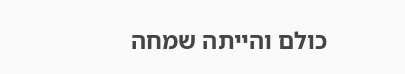כולם והייתה שמחה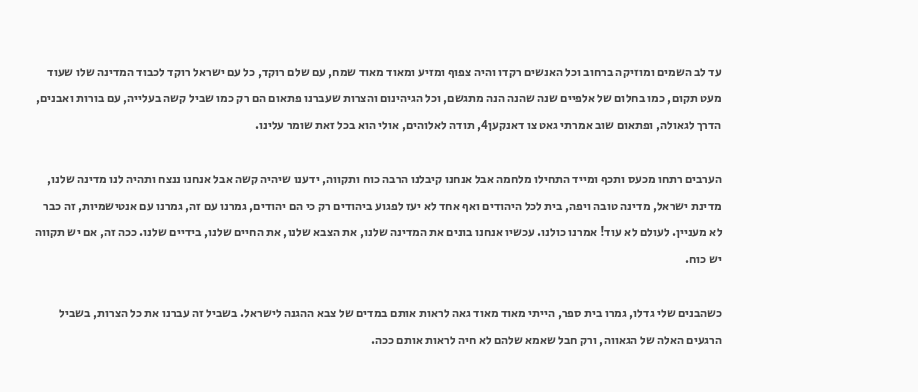עד לב השמים ומוזיקה ברחוב וכל האנשים רקדו והיה צפוף ומזיע ומאוד מאוד שמח, עם שלם רוקד, כל עם ישראל רוקד לכבוד המדינה שלו שעוד מעט תקום, כמו בחלום של אלפיים שנה שהנה הנה מתגשם, וכל הגיהינום והצרות שעברנו פתאום הם רק כמו שביל קשה בעלייה, עם בורות ואבנים, הדרך לגאולה, ופתאום שוב אמרתי גאט צו דאנקען4, תודה לאלוהים, אולי הוא בכל זאת שומר עלינו.

הערבים רתחו מכעס ותכף ומייד התחילו מלחמה אבל אנחנו קיבלנו הרבה כוח ותקווה, ידענו שיהיה קשה אבל אנחנו ננצח ותהיה לנו מדינה שלנו, מדינת ישראל, מדינה טובה ויפה, בית לכל היהודים ואף אחד לא יעז לפגוע ביהודים רק כי הם יהודים, גמרנו עם זה, גמרנו עם אנטישמיות, זה כבר לא מעניין. לעולם לא עוד! אמרנו כולנו. עכשיו אנחנו בונים את המדינה שלנו, את הצבא שלנו, את החיים שלנו, בידיים שלנו. ככה זה, אם יש תקווה יש כוח.

כשהבנים שלי גדלו, גמרו בית ספר, הייתי מאוד מאוד גאה לראות אותם במדים של צבא ההגנה לישראל. בשביל זה עברנו את כל הצרות, בשביל הרגעים האלה של הגאווה, ורק חבל שאמא שלהם לא חיה לראות אותם ככה.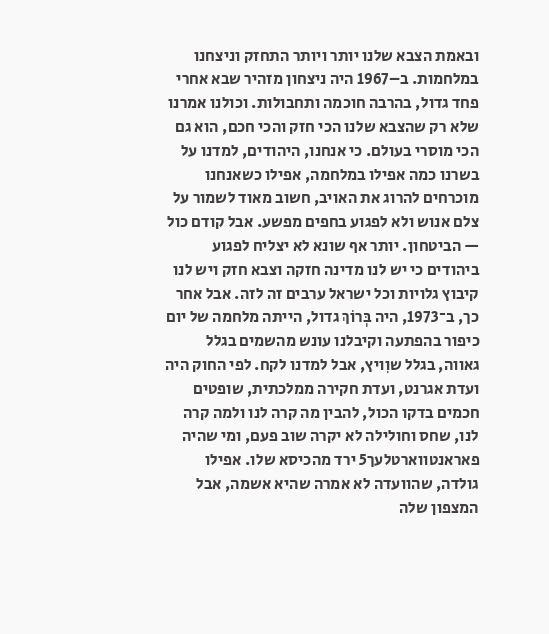ובאמת הצבא שלנו יותר ויותר התחזק וניצחנו במלחמות. ב–1967 היה ניצחון מזהיר שבא אחרי פחד גדול, בהרבה חוכמה ותחבולות. וכולנו אמרנו שלא רק שהצבא שלנו הכי חזק והכי חכם, הוא גם הכי מוסרי בעולם. כי אנחנו, היהודים, למדנו על בשרנו כמה אפילו במלחמה, אפילו כשאנחנו מוכרחים להרוג את האויב, חשוב מאוד לשמור על צלם אנוש ולא לפגוע בחפים מפשע. אבל קודם כול — הביטחון. יותר אף שונא לא יצליח לפגוע ביהודים כי יש לנו מדינה חזקה וצבא חזק ויש לנו קיבוץ גלויות וכל ישראל ערבים זה לזה. אבל אחר כך, ב־1973, היה בְּרוֹךְ גדול, הייתה מלחמה של יום כיפור בהפתעה וקיבלנו עונש מהשמים בגלל גאווה, בגלל שוִויץ, אבל למדנו לקח. לפי החוק היה ועדת אגרנט, ועדת חקירה ממלכתית, שופטים חכמים בדקו הכול, להבין מה קרה לנו ולמה קרה לנו, שחס וחולילה לא יקרה שוב פעם, ומי שהיה פאראנטווארטלעך5 ירד מהכיסא שלו. אפילו גולדה, שהוועדה לא אמרה שהיא אשמה, אבל המצפון שלה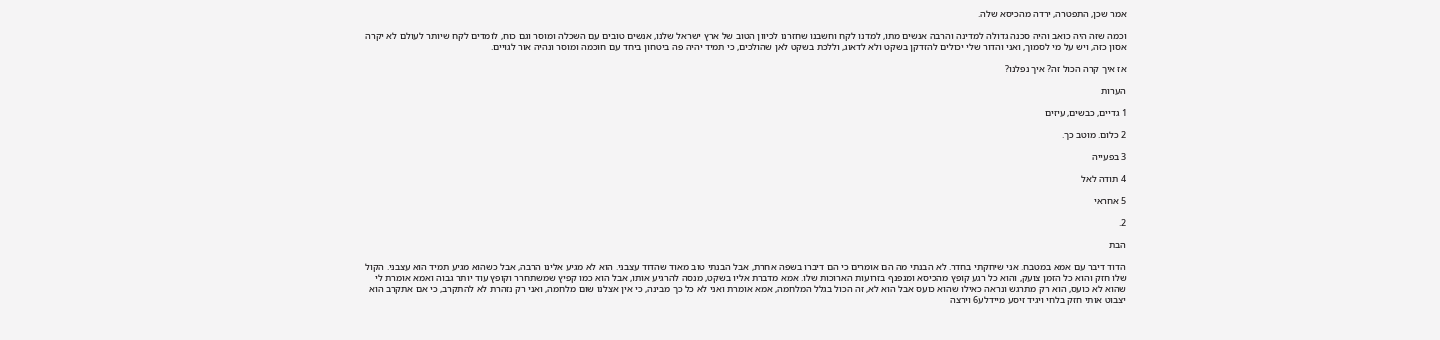אמר שכן, התפטרה, ירדה מהכיסא שלה.

וכמה שזה היה כואב והיה סכנה גדולה למדינה והרבה אנשים מתו, למדנו לקח וחשבנו שחזרנו לכיוון הטוב של ארץ ישראל שלנו, אנשים טובים עם השכלה ומוסר וגם כוח, לומדים לקח שיותר לעולם לא יקרה אסון כזה, ויש על מי לסמוך, ואני והדור שלי יכולים להזדקן בשקט ולא לדאוג, וללכת בשקט לאן שהולכים, כי תמיד יהיה פה ביטחון ביחד עם חוכמה ומוסר ונהיה אור לגויים.

אז איך קרה הכול זה? איך נפלנו?

הערות

1 גדיים, כבשים, עיזים

2 כלום. מוטב כך.

3 בפעייה

4 תודה לאל

5 אחראי

2.

הבת

הדוד דיבר עם אמא במטבח. אני שיחקתי בחדר. לא הבנתי מה הם אומרים כי הם דיברו בשפה אחרת, אבל הבנתי טוב מאוד שהדוד עצבני. הוא לא מגיע אלינו הרבה, אבל כשהוא מגיע תמיד הוא עצבני. הקול שלו חזק והוא כל הזמן צועק, והוא כל רגע קופץ מהכיסא ומנפנף בזרועות הארוכות שלו. אמא מדברת אליו בשקט, מנסה להרגיע אותו, אבל הוא כמו קפיץ שמשתחרר וקופץ עוד יותר גבוה ואמא אומרת לי שהוא לא כועס, הוא רק מתרגש ונראה כאילו שהוא כועס אבל הוא לא, זה הכול בגלל המלחמה, אמא אומרת ואני לא כל כך מבינה, כי אין אצלנו שום מלחמה, ואני רק נזהרת לא להתקרב, כי אם אתקרב הוא יצבוט אותי חזק בלחי ויגיד זיסע מיידלע6 וירצה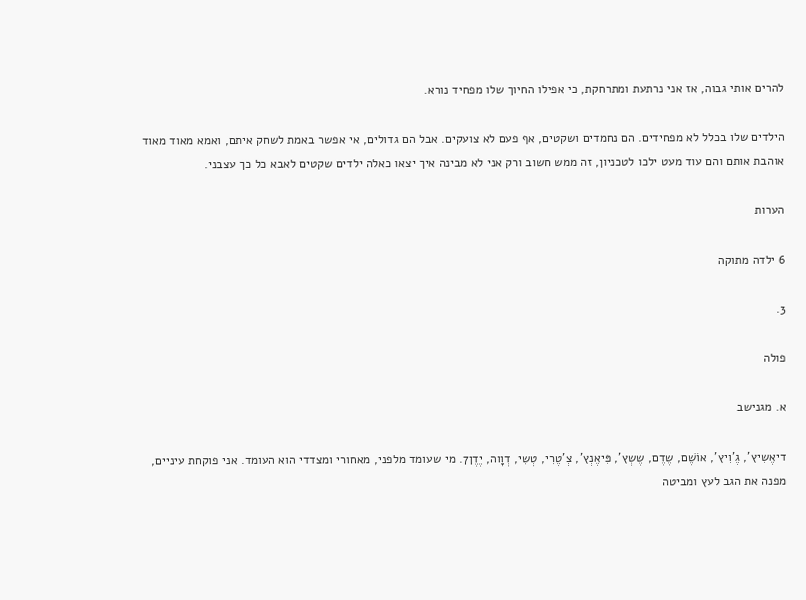להרים אותי גבוה, אז אני נרתעת ומתרחקת, כי אפילו החיוך שלו מפחיד נורא.

הילדים שלו בכלל לא מפחידים. הם נחמדים ושקטים, אף פעם לא צועקים. אבל הם גדולים, אי אפשר באמת לשחק איתם, ואמא מאוד מאוד אוהבת אותם והם עוד מעט ילכו לטכניון, זה ממש חשוב ורק אני לא מבינה איך יצאו כאלה ילדים שקטים לאבא כל כך עצבני.

הערות

6 ילדה מתוקה

3.

פולה

א. מגנישב

דיאֶשִיץ', גֶ'וִיץ', אוֹשֶׁם, שֶדֶם, שֶשְץ', פִּיאֶנְץ', צְ'טֶרִי, טְשִי, דְוָוה, יֶדֶן7. מי שעומד מלפני, מאחורי ומצדדי הוא העומד. אני פוקחת עיניים, מפנה את הגב לעץ ומביטה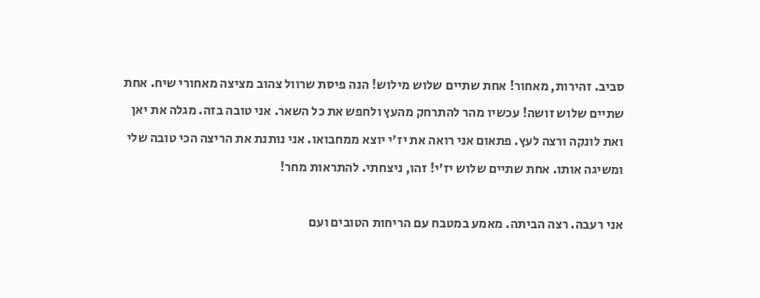סביב. זהירות, מאחור! אחת שתיים שלוש מילוש! הנה פיסת שרוול צהוב מציצה מאחורי שיח. אחת שתיים שלוש זושה! עכשיו מהר להתרחק מהעץ ולחפש את כל השאר. אני טובה בזה. מגלה את יאן ואת לונקה ורצה לעץ. פתאום אני רואה את יז'י יוצא ממחבואו. אני נותנת את הריצה הכי טובה שלי ומשיגה אותו. אחת שתיים שלוש יז'י! זהו, ניצחתי. להתראות מחר!

אני רעבה. רצה הביתה. מאמע במטבח עם הריחות הטובים ועם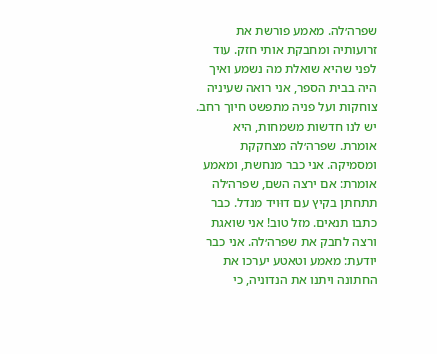שפרה׳לה. מאמע פורשת את זרועותיה ומחבקת אותי חזק. עוד לפני שהיא שואלת מה נשמע ואיך היה בבית הספר, אני רואה שעיניה צוחקות ועל פניה מתפשט חיוך רחב. יש לנו חדשות משמחות, היא אומרת. שפרה׳לה מצחקקת ומסמיקה. אני כבר מנחשת, ומאמע אומרת: אם ירצה השם, שפרה׳לה תתחתן בקיץ עם דוּויד מנדל. כבר כתבו תנאים. מזל טוב! אני שואגת ורצה לחבק את שפרה׳לה. אני כבר יודעת: מאמע וטאטע יערכו את החתונה ויתנו את הנדוניה, כי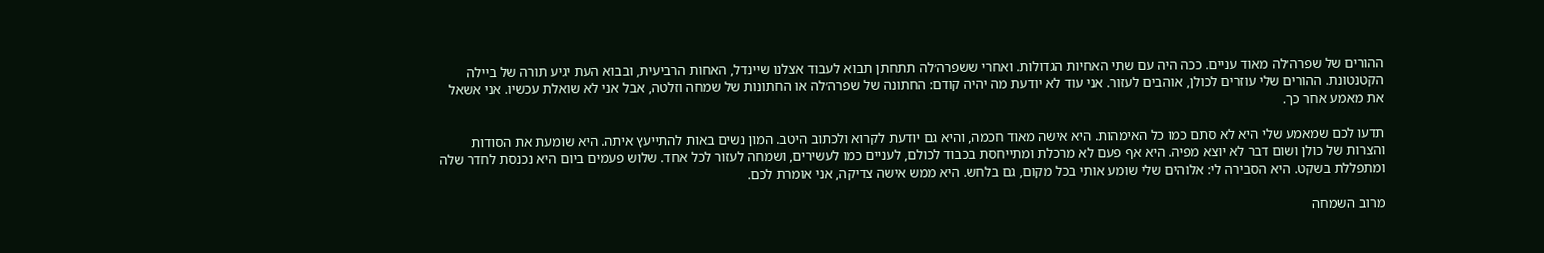ההורים של שפרה׳לה מאוד עניים. ככה היה עם שתי האחיות הגדולות. ואחרי ששפרה׳לה תתחתן תבוא לעבוד אצלנו שיינדל, האחות הרביעית, ובבוא העת יגיע תורה של ביילה הקטנטונת. ההורים שלי עוזרים לכולן, אוהבים לעזור. אני עוד לא יודעת מה יהיה קודם: החתונה של שפרה׳לה או החתונות של שמחה וזלטה, אבל אני לא שואלת עכשיו. אני אשאל את מאמע אחר כך.

תדעו לכם שמאמע שלי היא לא סתם כמו כל האימהות. היא אישה מאוד חכמה, והיא גם יודעת לקרוא ולכתוב היטב. המון נשים באות להתייעץ איתה. היא שומעת את הסודות והצרות של כולן ושום דבר לא יוצא מפיה. היא אף פעם לא מרכלת ומתייחסת בכבוד לכולם, לעניים כמו לעשירים, ושמחה לעזור לכל אחד. שלוש פעמים ביום היא נכנסת לחדר שלה ומתפללת בשקט. היא הסבירה לי: אלוהים שלי שומע אותי בכל מקום, גם בלחש. היא ממש אישה צדיקה, אני אומרת לכם.

מרוב השמחה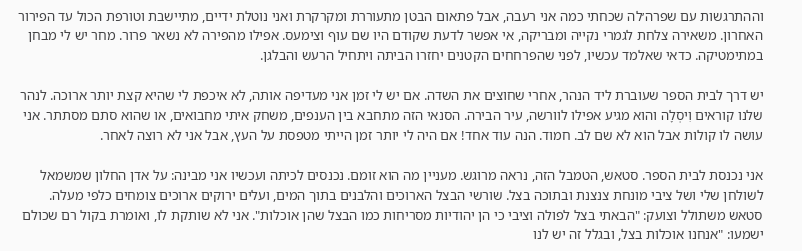וההתרגשות עם שפרה׳לה שכחתי כמה אני רעבה, אבל פתאום הבטן מתעוררת ומקרקרת ואני נוטלת ידיים, מתיישבת וטורפת הכול עד הפירור האחרון. משאירה צלחת לגמרי נקייה ומבריקה, אי אפשר לדעת שקודם היו שם עוף וצימעס. אפילו מהפירה לא נשאר פרור. מחר יש לי מבחן במתימטיקה. כדאי שאלמד עכשיו, לפני שהפרחחים הקטנים יחזרו הביתה ויתחיל הרעש והבלגן.

יש דרך לבית הספר שעוברת ליד הנהר, אחרי שחוצים את השדה. אם יש לי זמן אני מעדיפה אותה, לא איכפת לי שהיא קצת יותר ארוכה. לנהר שלנו קוראים וִיסְלָה והוא מגיע אפילו לוורשה, עיר הבירה. הסנאי הזה מתחבא בין הענפים, משחק איתי מחבואים, או שהוא סתם מסתתר. אני עושה לו קולות אבל הוא לא שם לב. חמוד. הנה עוד אחד! אם היה לי יותר זמן הייתי מטפסת על העץ, אבל אני לא רוצה לאחר.

אני נכנסת לבית הספר. סטאש, הטמבל הזה, נראה מרוגש. מעניין מה הוא זומם. נכנסים לכיתה ועכשיו אני מבינה: על אדן החלון שמשמאל לשולחן שלי ושל ציבי מונחת צנצנת ובתוכה בצל. שורשי הבצל הארוכים והלבנים בתוך המים, ועלים ירוקים ארוכים צומחים כלפי מעלה. סטאש משתולל וצועק: "הבאתי בצל לפולה וציבי כי הן יהודיות מסריחות כמו הבצל שהן אוכלות". אני לא שותקת לו, ואומרת בקול רם שכולם ישמעו: "אנחנו אוכלות בצל, ובגלל זה יש לנו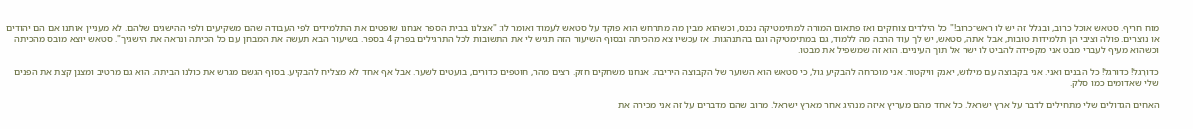מוח חריף. סטאש אוכל כרוב, ובגלל זה יש לו ראש־כרוב!" כל הילדים צוחקים ואז פתאום המורה למתימטיקה נכנס, וכשהוא מבין מה מתרחש הוא פוקד על סטאש לעמוד ואומר לו: "אצלנו בבית הספר אנחנו שופטים את התלמידים לפי העבודה שהם משקיעים ולפי ההישגים שלהם. לא מעניין אותנו אם הם יהודים או נוצרים. פולה וציבי הן תלמידות טובות, אבל אתה, סטאש, יש לך עוד הרבה מה ללמוד, גם במתימטיקה וגם בהתנהגות. אז עכשיו צא מהכיתה ובסוף השיעור הזה תגיש לי את התשובות לכל התרגילים בפרק 4 בספר. בשיעור הבא תעשה את המבחן עם כל הכיתה ונראה את הישגיך". סטאש יוצא מובס מהכיתה וכשהוא מעיף לעברי מבט אני מקפידה להביט לו ישר אל תוך העיניים. הוא זה שמשפיל את מבטו.

כדורֶגל! כדורגל! כל הבנים ואני. אני בקבוצה עם מילוש, יאנק וויקטור. אני מוכרחה להבקיע גול, כי סטאש הוא השוער של הקבוצה היריבה. אנחנו משחקים חזק. רצים מהר, חוטפים כדורים, בועטים לשער. אבל אף אחד לא מצליח להבקיע. בסוף הגשם מגרש את כולנו הביתה. הוא גם מרטיב ומצנן קצת את הפנים שלי שאדומים כמו סלק.

האחים הגדולים שלי מתחילים לדבר על ארץ ישראל. כל אחד מהם מעריץ איזה מנהיג אחר מארץ ישראל. מרוב שהם מדברים על זה אני מכירה את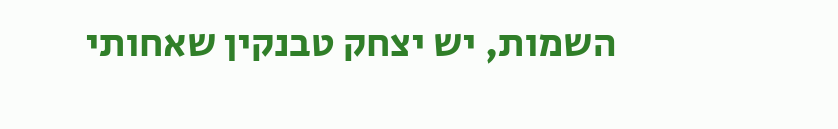השמות, יש יצחק טבנקין שאחותי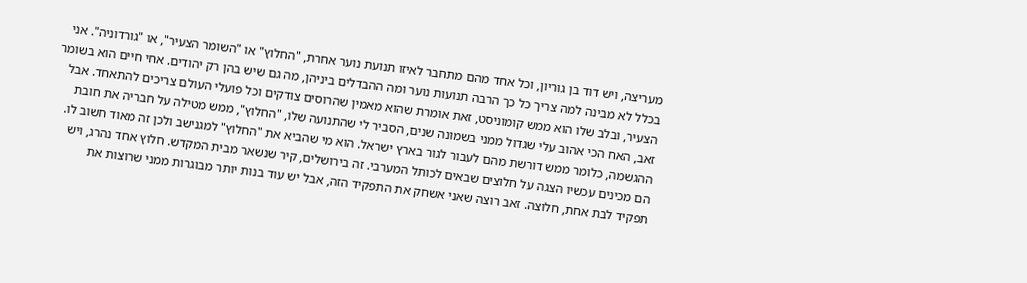מעריצה, ויש דוד בן גוריון, וכל אחד מהם מתחבר לאיזו תנועת נוער אחרת, "החלוץ" או "השומר הצעיר", או "גורדוניה". אני בכלל לא מבינה למה צריך כל כך הרבה תנועות נוער ומה ההבדלים ביניהן, מה גם שיש בהן רק יהודים. אחי חיים הוא בשומר הצעיר, ובלב שלו הוא ממש קומוניסט, זאת אומרת שהוא מאמין שהרוסים צודקים וכל פועלי העולם צריכים להתאחד. אבל זאב, האח הכי אהוב עלי שגדול ממני בשמונה שנים, הסביר לי שהתנועה שלו, "החלוץ", ממש מטילה על חבריה את חובת ההגשמה, כלומר ממש דורשת מהם לעבור לגור בארץ ישראל. הוא מי שהביא את "החלוץ" למגנישב ולכן זה מאוד חשוב לו. הם מכינים עכשיו הצגה על חלוצים שבאים לכותל המערבי. זה בירושלים, קיר שנשאר מבית המקדש. חלוץ אחד נהרג, ויש תפקיד לבת אחת, חלוצה. זאב רוצה שאני אשחק את התפקיד הזה, אבל יש עוד בנות יותר מבוגרות ממני שרוצות את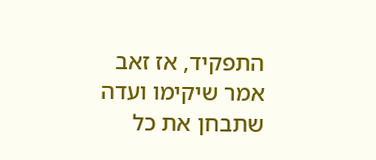התפקיד, אז זאב אמר שיקימו ועדה שתבחן את כל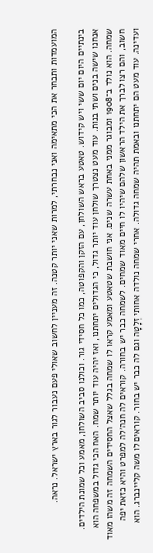המועמדות ותבחר את הכי מתאימה ואני נבחרתי, למרות שאני יותר קטנה. זה מעניין לחשוב שאולי פעם נעבור לגור בארץ ישראל. נראה.

בינתיים היום יום ששי ויש קידוש. טאטע בראש השולחן, עם הזקן והקפוטה, כמו כל חסידי גור. וכולנו סביב השולחן, מאמע וכל שמונת הילדים. אנחנו שישה בנים ושתי בנות. עוד מעט נצטרך שולחן עוד יותר גדול, כי הגדולים יתחתנו, ואז יהיה עוד יותר שמח. האח הכי גדול במשפחה הוא שמחה. הוא נולד ב־1908 ומבוגר ממני באחת עשרה שנים. אני חושבת שטאטע ומאמע קראו לו שמחה בגלל שאצל החסידים השמחה זה משהו מאוד חשוב, והם רצו לברך את הילד הראשון שלהם שיהיו לו חיים מאוד שמחים. לשמחה כבר יש בחורה. קוראים לה חנה׳לה למפרט והיא כזאת יפה ועדינה. עוד מעט הם יתחתנו ובאמת תהיה שמחה גדולה. אחרי שמחה נולדה אחותי זְלָטָה וגם לה כבר יש בחור. קוראים לו משה קליינברג. הוא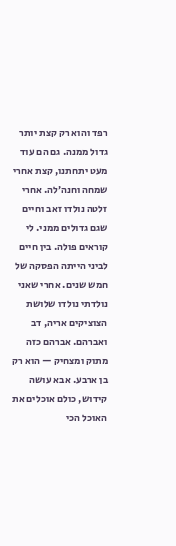רפד והוא רק קצת יותר גדול ממנה. גם הם עוד מעט יתחתנו, קצת אחרי שמחה וחנה׳לה. אחרי זלטה נולדו זאב וחיים שגם גדולים ממני. לי קוראים פולה. בין חיים לביני הייתה הפסקה של חמש שנים. אחרי שאני נולדתי נולדו שלושת הצוציקים אריה, דב ואברהם. אברהם כזה מתוק ומצחיק — הוא רק בן ארבע. אבא עושה קידוש, כולם אוכלים את האוכל הכי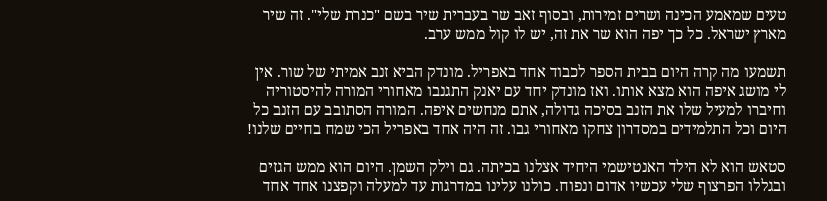טעים שמאמע הכינה ושרים זמירות, ובסוף זאב שר בעברית שיר בשם "כנרת שלי". זה שיר מארץ ישראל. כל כך יפה הוא שר את זה, יש לו קול ממש ערב.

תשמעו מה קרה היום בבית הספר לכבוד אחד באפריל. מונדק הביא זנב אמיתי של שור. אין לי מושג איפה הוא מצא אותו. ואז מונדק יחד עם יאנק התגנבו מאחורי המורה להיסטוריה וחיברו למעיל שלו את הזנב בסיכה גדולה, אתם מנחשים איפה. המורה הסתובב עם הזנב כל היום וכל התלמידים במסדרון צחקו מאחורי גבו. זה היה אחד באפריל הכי שמח בחיים שלנו!

סטאש הוא לא הילד האנטישמי היחיד אצלנו בכיתה. גם וילק השמן. היום הוא ממש הגזים ובגללו הפרצוף שלי עכשיו אדום ונפוח. כולנו עלינו במדרגות עד למעלה וקפצנו אחד אחד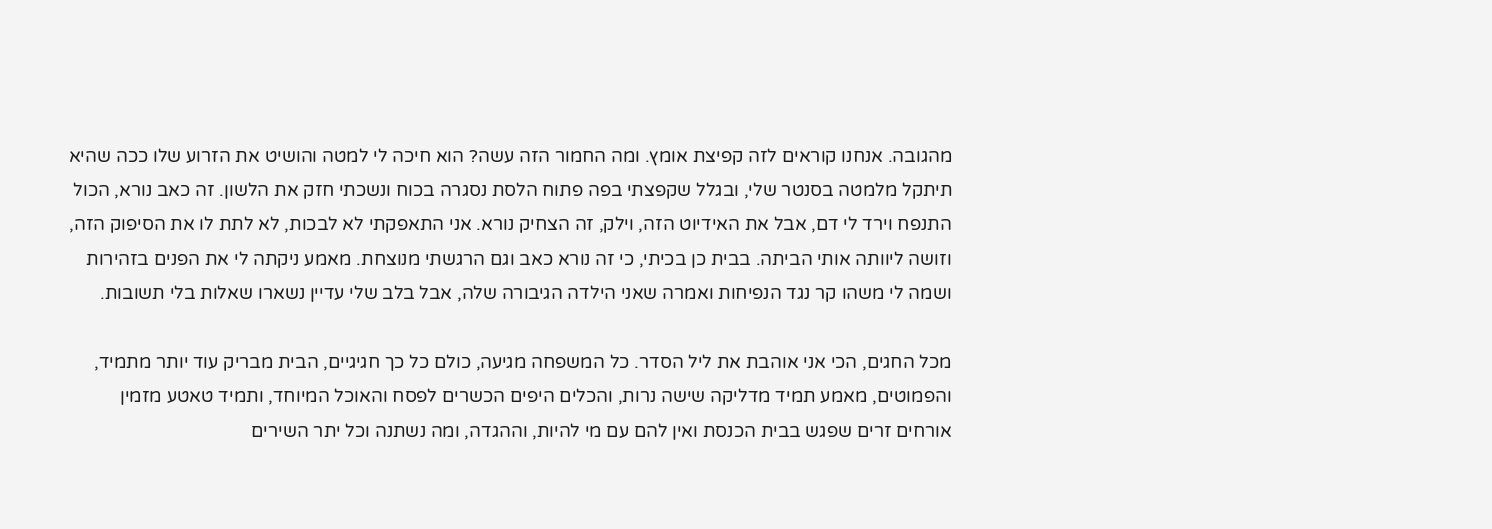מהגובה. אנחנו קוראים לזה קפיצת אומץ. ומה החמור הזה עשה? הוא חיכה לי למטה והושיט את הזרוע שלו ככה שהיא תיתקל מלמטה בסנטר שלי, ובגלל שקפצתי בפה פתוח הלסת נסגרה בכוח ונשכתי חזק את הלשון. זה כאב נורא, הכול התנפח וירד לי דם, אבל את האידיוט הזה, וילק, זה הצחיק נורא. אני התאפקתי לא לבכות, לא לתת לו את הסיפוק הזה, וזושה ליוותה אותי הביתה. בבית כן בכיתי, כי זה נורא כאב וגם הרגשתי מנוצחת. מאמע ניקתה לי את הפנים בזהירות ושמה לי משהו קר נגד הנפיחות ואמרה שאני הילדה הגיבורה שלה, אבל בלב שלי עדיין נשארו שאלות בלי תשובות.

מכל החגים, הכי אני אוהבת את ליל הסדר. כל המשפחה מגיעה, כולם כל כך חגיגיים, הבית מבריק עוד יותר מתמיד, והפמוטים, מאמע תמיד מדליקה שישה נרות, והכלים היפים הכשרים לפסח והאוכל המיוחד, ותמיד טאטע מזמין אורחים זרים שפגש בבית הכנסת ואין להם עם מי להיות, וההגדה, ומה נשתנה וכל יתר השירים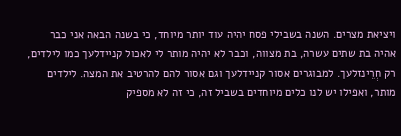ויציאת מצרים. השנה בשבילי פסח יהיה עוד יותר מיוחד, כי בשנה הבאה אני כבר אהיה בת שתים עשרה, בת מצווה, וכבר לא יהיה מותר לי לאכול קניידלעך כמו לילדים, רק חְרֵינזלעך. למבוגרים אסור קניידלעך וגם אסור להם להרטיב את המצה. לילדים מותר, ואפילו יש לנו כלים מיוחדים בשביל זה, כי זה לא מספיק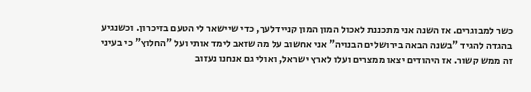כשר למבוגרים. אז השנה אני מתכננת לאכול המון המון קניידלעך, כדי שיישאר לי הטעם בזיכרון. וכשנגיע בהגדה להגיד "בשנה הבאה בירושלים הבנויה" אני אחשוב על מה שזאב לימד אותי ועל "החלוץ" כי בעיני זה ממש קשור. אז היהודים יצאו ממצרים ועלו לארץ ישראל, ואולי גם אנחנו נעזוב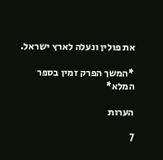את פולין ונעלה לארץ ישראל.

*המשך הפרק זמין בספר המלא*

הערות

7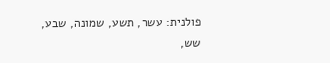פולנית: עשר, תשע, שמונה, שבע, שש,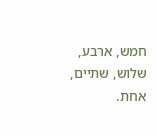חמש, ארבע, שלוש, שתיים, אחת.